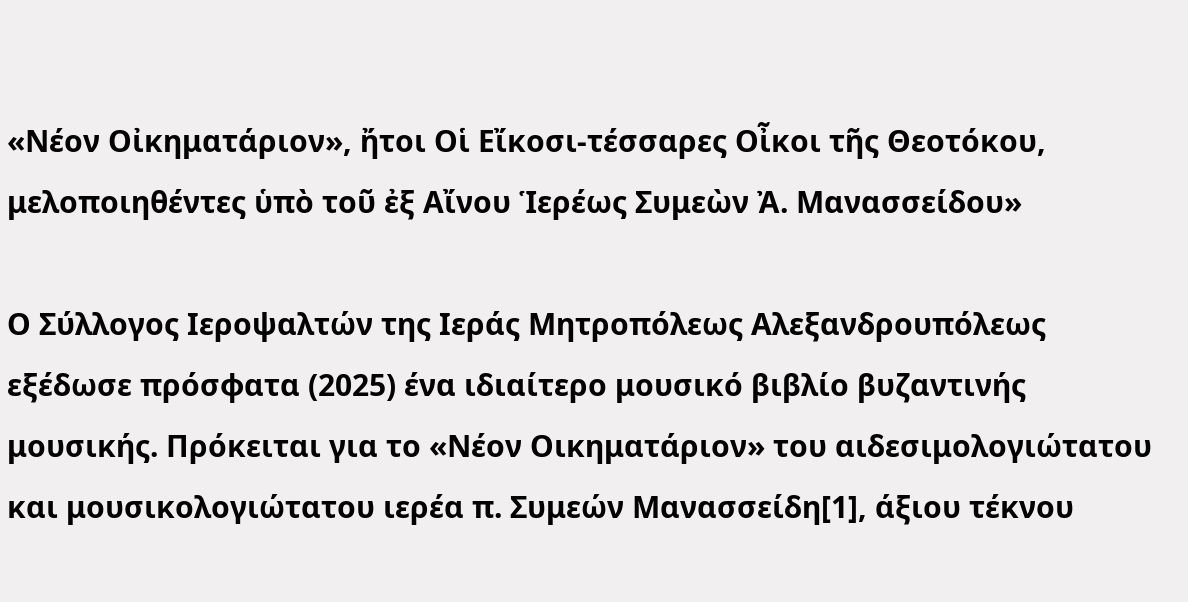«Νέον Οἰκηματάριον», ἤτοι Οἱ Εἴκοσι-τέσσαρες Οἶκοι τῆς Θεοτόκου, μελοποιηθέντες ὑπὸ τοῦ ἐξ Αἴνου Ἱερέως Συμεὼν Ἀ. Μανασσείδου»

Ο Σύλλογος Ιεροψαλτών της Ιεράς Μητροπόλεως Αλεξανδρουπόλεως εξέδωσε πρόσφατα (2025) ένα ιδιαίτερο μουσικό βιβλίο βυζαντινής μουσικής. Πρόκειται για το «Νέον Οικηματάριον» του αιδεσιμολογιώτατου και μουσικολογιώτατου ιερέα π. Συμεών Μανασσείδη[1], άξιου τέκνου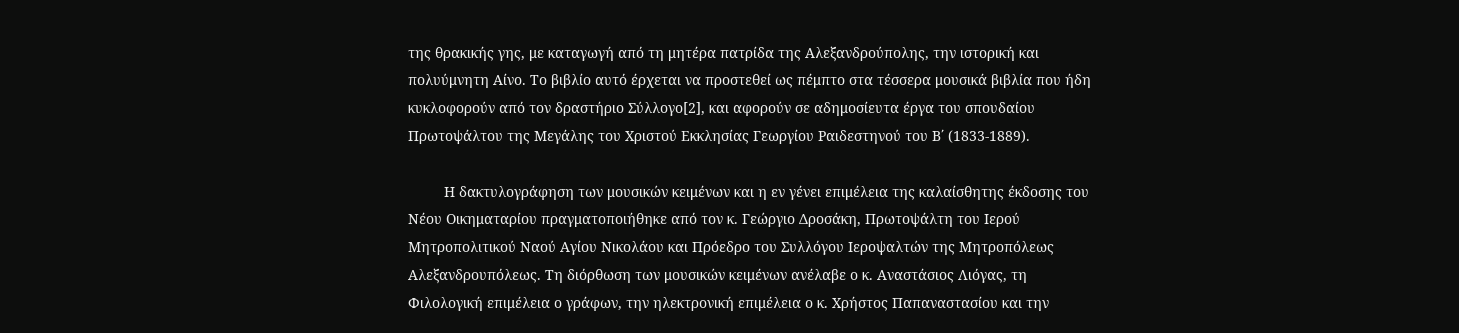της θρακικής γης, με καταγωγή από τη μητέρα πατρίδα της Αλεξανδρούπολης, την ιστορική και πολυύμνητη Αίνο. Το βιβλίο αυτό έρχεται να προστεθεί ως πέμπτο στα τέσσερα μουσικά βιβλία που ήδη κυκλοφορούν από τον δραστήριο Σύλλογο[2], και αφορούν σε αδημοσίευτα έργα του σπουδαίου Πρωτοψάλτου της Μεγάλης του Χριστού Εκκλησίας Γεωργίου Ραιδεστηνού του Β΄ (1833-1889).

         Η δακτυλογράφηση των μουσικών κειμένων και η εν γένει επιμέλεια της καλαίσθητης έκδοσης του Νέου Οικηματαρίου πραγματοποιήθηκε από τον κ. Γεώργιο Δροσάκη, Πρωτοψάλτη του Ιερού Μητροπολιτικού Ναού Αγίου Νικολάου και Πρόεδρο του Συλλόγου Ιεροψαλτών της Μητροπόλεως Αλεξανδρουπόλεως. Τη διόρθωση των μουσικών κειμένων ανέλαβε ο κ. Αναστάσιος Λιόγας, τη Φιλολογική επιμέλεια ο γράφων, την ηλεκτρονική επιμέλεια ο κ. Χρήστος Παπαναστασίου και την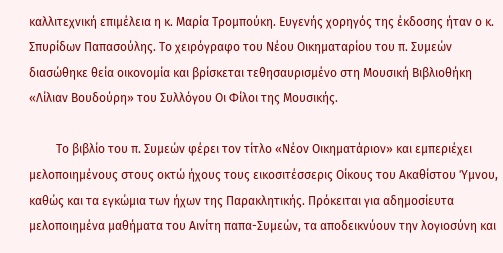καλλιτεχνική επιμέλεια η κ. Μαρία Τρομπούκη. Ευγενής χορηγός της έκδοσης ήταν ο κ. Σπυρίδων Παπασούλης. Το χειρόγραφο του Νέου Οικηματαρίου του π. Συμεών διασώθηκε θεία οικονομία και βρίσκεται τεθησαυρισμένο στη Μουσική Βιβλιοθήκη «Λίλιαν Βουδούρη» του Συλλόγου Οι Φίλοι της Μουσικής.

         Το βιβλίο του π. Συμεών φέρει τον τίτλο «Νέον Οικηματάριον» και εμπεριέχει μελοποιημένους στους οκτώ ήχους τους εικοσιτέσσερις Οίκους του Ακαθίστου Ύμνου, καθώς και τα εγκώμια των ήχων της Παρακλητικής. Πρόκειται για αδημοσίευτα μελοποιημένα μαθήματα του Αινίτη παπα-Συμεών, τα αποδεικνύουν την λογιοσύνη και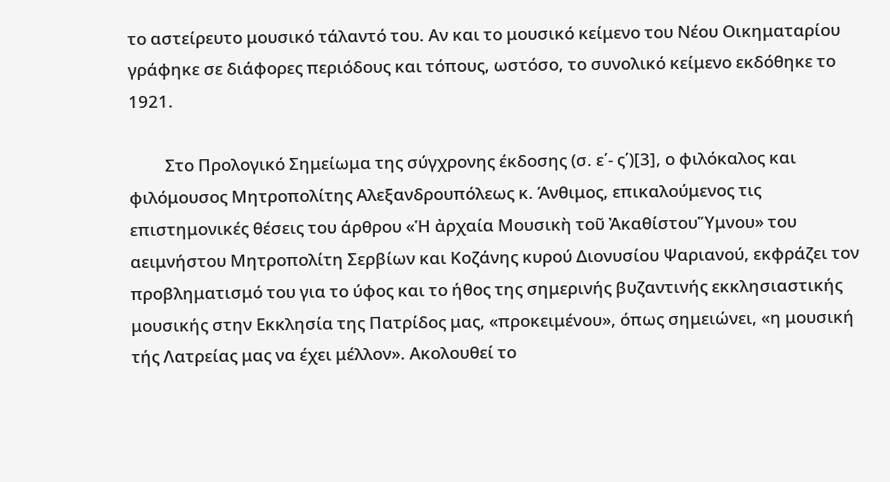το αστείρευτο μουσικό τάλαντό του. Αν και το μουσικό κείμενο του Νέου Οικηματαρίου γράφηκε σε διάφορες περιόδους και τόπους, ωστόσο, το συνολικό κείμενο εκδόθηκε το 1921.

         Στο Προλογικό Σημείωμα της σύγχρονης έκδοσης (σ. ε΄- ς΄)[3], ο φιλόκαλος και φιλόμουσος Μητροπολίτης Αλεξανδρουπόλεως κ. Άνθιμος, επικαλούμενος τις επιστημονικές θέσεις του άρθρου «Ἡ ἀρχαία Μουσικὴ τοῦ ἈκαθίστουὝμνου» του αειμνήστου Μητροπολίτη Σερβίων και Κοζάνης κυρού Διονυσίου Ψαριανού, εκφράζει τον προβληματισμό του για το ύφος και το ήθος της σημερινής βυζαντινής εκκλησιαστικής μουσικής στην Εκκλησία της Πατρίδος μας, «προκειμένου», όπως σημειώνει, «η μουσική τής Λατρείας μας να έχει μέλλον». Ακολουθεί το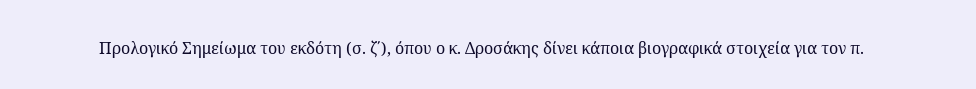Προλογικό Σημείωμα του εκδότη (σ. ζ΄), όπου ο κ. Δροσάκης δίνει κάποια βιογραφικά στοιχεία για τον π.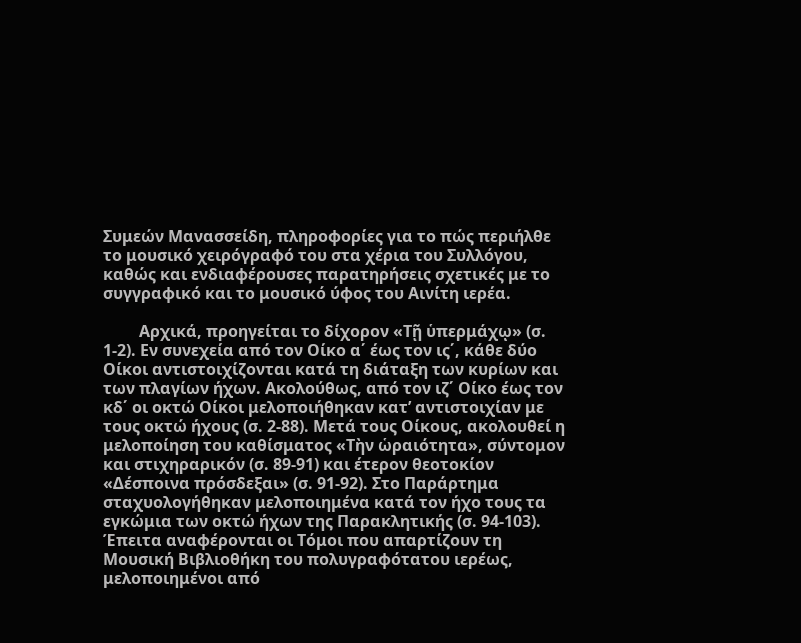Συμεών Μανασσείδη, πληροφορίες για το πώς περιήλθε το μουσικό χειρόγραφό του στα χέρια του Συλλόγου, καθώς και ενδιαφέρουσες παρατηρήσεις σχετικές με το συγγραφικό και το μουσικό ύφος του Αινίτη ιερέα.

         Αρχικά, προηγείται το δίχορον «Τῇ ὑπερμάχῳ» (σ. 1-2). Εν συνεχεία από τον Οίκο α΄ έως τον ις΄, κάθε δύο Οίκοι αντιστοιχίζονται κατά τη διάταξη των κυρίων και των πλαγίων ήχων. Ακολούθως, από τον ιζ΄ Οίκο έως τον κδ΄ οι οκτώ Οίκοι μελοποιήθηκαν κατ’ αντιστοιχίαν με τους οκτώ ήχους (σ. 2-88). Μετά τους Οίκους, ακολουθεί η μελοποίηση του καθίσματος «Τὴν ὡραιότητα», σύντομον και στιχηραρικόν (σ. 89-91) και έτερον θεοτοκίον «Δέσποινα πρόσδεξαι» (σ. 91-92). Στο Παράρτημα σταχυολογήθηκαν μελοποιημένα κατά τον ήχο τους τα εγκώμια των οκτώ ήχων της Παρακλητικής (σ. 94-103). Έπειτα αναφέρονται οι Τόμοι που απαρτίζουν τη Μουσική Βιβλιοθήκη του πολυγραφότατου ιερέως, μελοποιημένοι από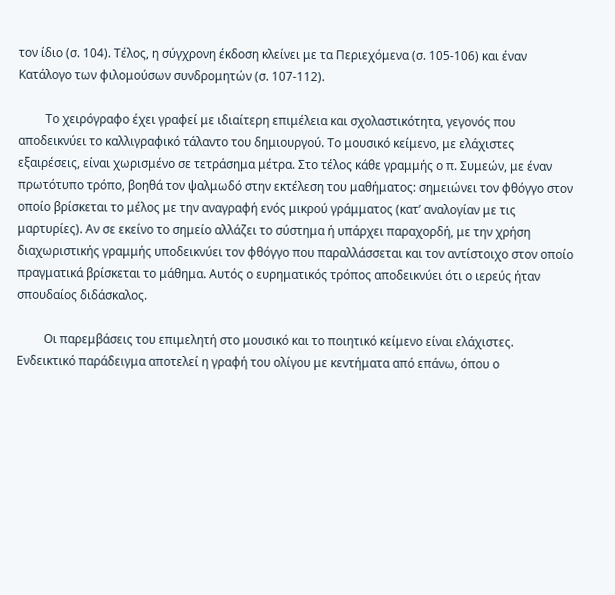τον ίδιο (σ. 104). Τέλος, η σύγχρονη έκδοση κλείνει με τα Περιεχόμενα (σ. 105-106) και έναν Κατάλογο των φιλομούσων συνδρομητών (σ. 107-112).

         Το χειρόγραφο έχει γραφεί με ιδιαίτερη επιμέλεια και σχολαστικότητα, γεγονός που αποδεικνύει το καλλιγραφικό τάλαντο του δημιουργού. Το μουσικό κείμενο, με ελάχιστες εξαιρέσεις, είναι χωρισμένο σε τετράσημα μέτρα. Στο τέλος κάθε γραμμής ο π. Συμεών, με έναν πρωτότυπο τρόπο, βοηθά τον ψαλμωδό στην εκτέλεση του μαθήματος: σημειώνει τον φθόγγο στον οποίο βρίσκεται το μέλος με την αναγραφή ενός μικρού γράμματος (κατ’ αναλογίαν με τις μαρτυρίες). Αν σε εκείνο το σημείο αλλάζει το σύστημα ή υπάρχει παραχορδή, με την χρήση διαχωριστικής γραμμής υποδεικνύει τον φθόγγο που παραλλάσσεται και τον αντίστοιχο στον οποίο πραγματικά βρίσκεται το μάθημα. Αυτός ο ευρηματικός τρόπος αποδεικνύει ότι ο ιερεύς ήταν σπουδαίος διδάσκαλος.

         Οι παρεμβάσεις του επιμελητή στο μουσικό και το ποιητικό κείμενο είναι ελάχιστες. Ενδεικτικό παράδειγμα αποτελεί η γραφή του ολίγου με κεντήματα από επάνω, όπου ο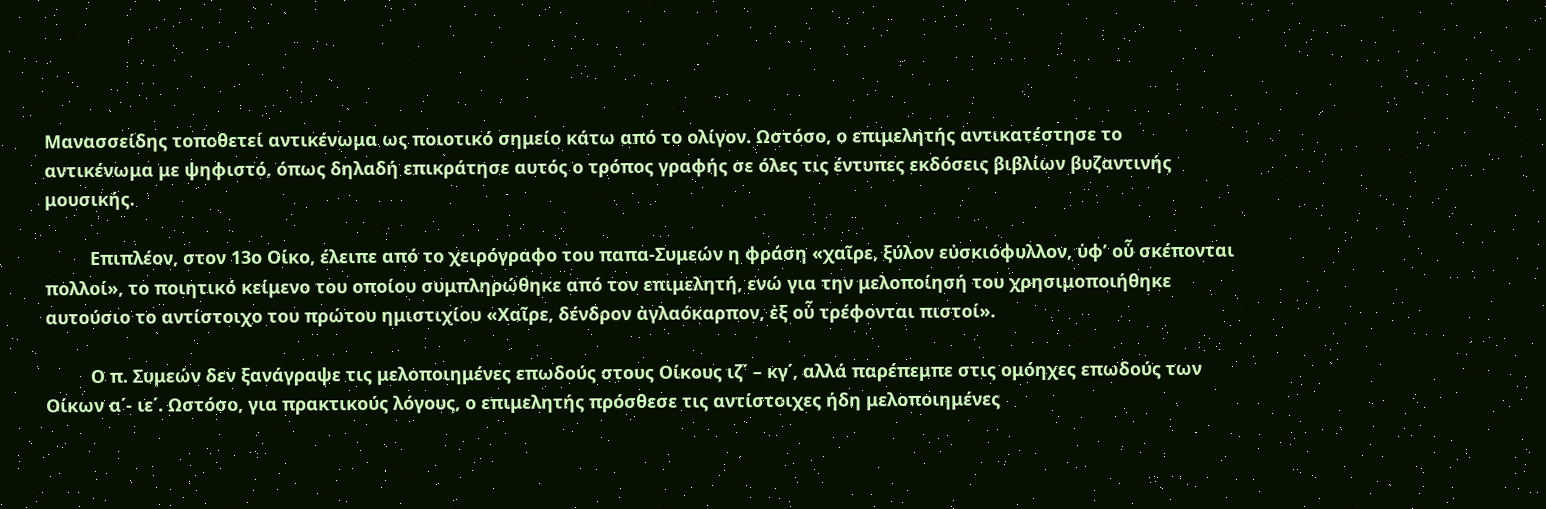Μανασσείδης τοποθετεί αντικένωμα ως ποιοτικό σημείο κάτω από το ολίγον. Ωστόσο, ο επιμελητής αντικατέστησε το αντικένωμα με ψηφιστό, όπως δηλαδή επικράτησε αυτός ο τρόπος γραφής σε όλες τις έντυπες εκδόσεις βιβλίων βυζαντινής μουσικής.

         Επιπλέον, στον 13ο Οίκο, έλειπε από το χειρόγραφο του παπα-Συμεών η φράση «χαῖρε, ξύλον εὐσκιόφυλλον, ὑφ’ οὗ σκέπονται πολλοί», το ποιητικό κείμενο του οποίου συμπληρώθηκε από τον επιμελητή, ενώ για την μελοποίησή του χρησιμοποιήθηκε αυτούσιο το αντίστοιχο του πρώτου ημιστιχίου «Χαῖρε, δένδρον ἀγλαόκαρπον, ἐξ οὗ τρέφονται πιστοί».

         Ο π. Συμεών δεν ξανάγραψε τις μελοποιημένες επωδούς στους Οίκους ιζ΄ – κγ΄, αλλά παρέπεμπε στις ομόηχες επωδούς των Οίκων α΄- ιε΄. Ωστόσο, για πρακτικούς λόγους, ο επιμελητής πρόσθεσε τις αντίστοιχες ήδη μελοποιημένες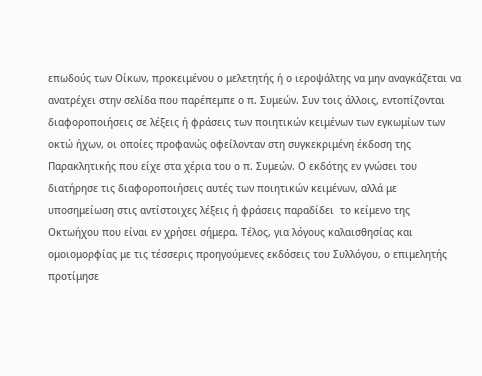επωδούς των Οίκων, προκειμένου ο μελετητής ή ο ιεροψάλτης να μην αναγκάζεται να ανατρέχει στην σελίδα που παρέπεμπε ο π. Συμεών. Συν τοις άλλοις, εντοπίζονται διαφοροποιήσεις σε λέξεις ή φράσεις των ποιητικών κειμένων των εγκωμίων των οκτώ ήχων, οι οποίες προφανώς οφείλονταν στη συγκεκριμένη έκδοση της Παρακλητικής που είχε στα χέρια του ο π. Συμεών. Ο εκδότης εν γνώσει του διατήρησε τις διαφοροποιήσεις αυτές των ποιητικών κειμένων, αλλά με υποσημείωση στις αντίστοιχες λέξεις ή φράσεις παραδίδει  το κείμενο της Οκτωήχου που είναι εν χρήσει σήμερα. Τέλος, για λόγους καλαισθησίας και ομοιομορφίας με τις τέσσερις προηγούμενες εκδόσεις του Συλλόγου, ο επιμελητής προτίμησε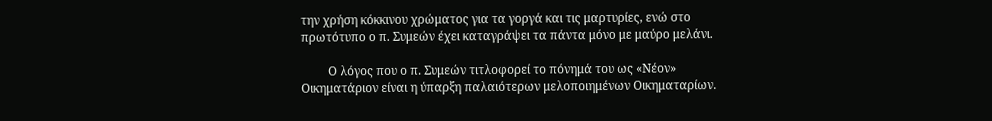την χρήση κόκκινου χρώματος για τα γοργά και τις μαρτυρίες, ενώ στο πρωτότυπο ο π. Συμεών έχει καταγράψει τα πάντα μόνο με μαύρο μελάνι.

         Ο λόγος που ο π. Συμεών τιτλοφορεί το πόνημά του ως «Νέον» Οικηματάριον είναι η ύπαρξη παλαιότερων μελοποιημένων Οικηματαρίων.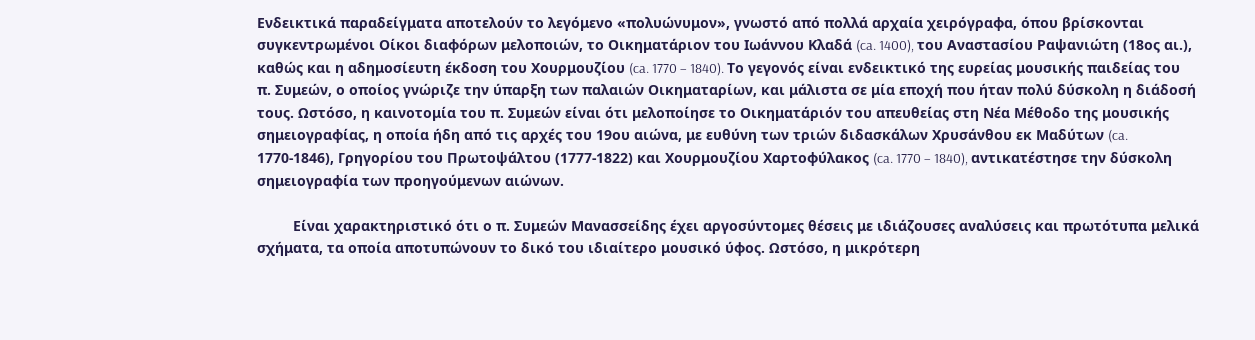Ενδεικτικά παραδείγματα αποτελούν το λεγόμενο «πολυώνυμον», γνωστό από πολλά αρχαία χειρόγραφα, όπου βρίσκονται συγκεντρωμένοι Οίκοι διαφόρων μελοποιών, το Οικηματάριον του Ιωάννου Κλαδά (ca. 1400), του Αναστασίου Ραψανιώτη (18ος αι.), καθώς και η αδημοσίευτη έκδοση του Χουρμουζίου (ca. 1770 – 1840). Το γεγονός είναι ενδεικτικό της ευρείας μουσικής παιδείας του π. Συμεών, ο οποίος γνώριζε την ύπαρξη των παλαιών Οικηματαρίων, και μάλιστα σε μία εποχή που ήταν πολύ δύσκολη η διάδοσή τους. Ωστόσο, η καινοτομία του π. Συμεών είναι ότι μελοποίησε το Οικηματάριόν του απευθείας στη Νέα Μέθοδο της μουσικής σημειογραφίας, η οποία ήδη από τις αρχές του 19ου αιώνα, με ευθύνη των τριών διδασκάλων Χρυσάνθου εκ Μαδύτων (ca. 1770-1846), Γρηγορίου του Πρωτοψάλτου (1777-1822) και Χουρμουζίου Χαρτοφύλακος (ca. 1770 – 1840), αντικατέστησε την δύσκολη σημειογραφία των προηγούμενων αιώνων.

         Είναι χαρακτηριστικό ότι ο π. Συμεών Μανασσείδης έχει αργοσύντομες θέσεις με ιδιάζουσες αναλύσεις και πρωτότυπα μελικά σχήματα, τα οποία αποτυπώνουν το δικό του ιδιαίτερο μουσικό ύφος. Ωστόσο, η μικρότερη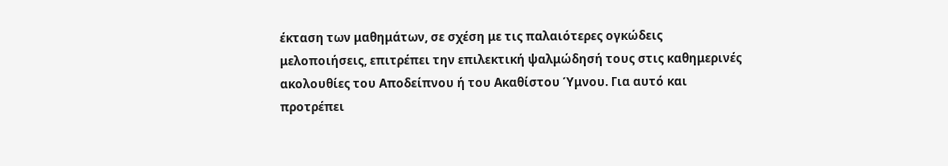έκταση των μαθημάτων, σε σχέση με τις παλαιότερες ογκώδεις μελοποιήσεις, επιτρέπει την επιλεκτική ψαλμώδησή τους στις καθημερινές ακολουθίες του Αποδείπνου ή του Ακαθίστου Ύμνου. Για αυτό και προτρέπει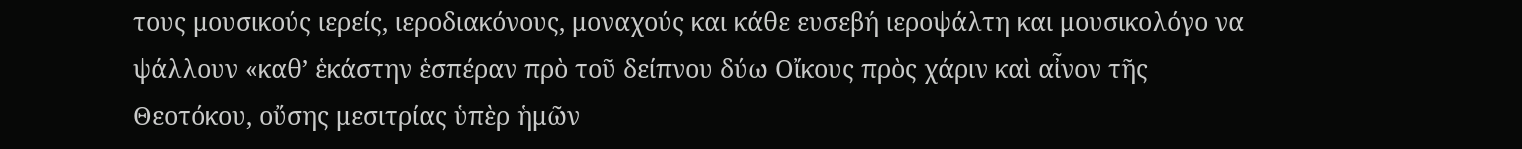τους μουσικούς ιερείς, ιεροδιακόνους, μοναχούς και κάθε ευσεβή ιεροψάλτη και μουσικολόγο να ψάλλουν «καθ’ ἑκάστην ἑσπέραν πρὸ τοῦ δείπνου δύω Οἴκους πρὸς χάριν καὶ αἶνον τῆς Θεοτόκου, οὔσης μεσιτρίας ὑπὲρ ἡμῶν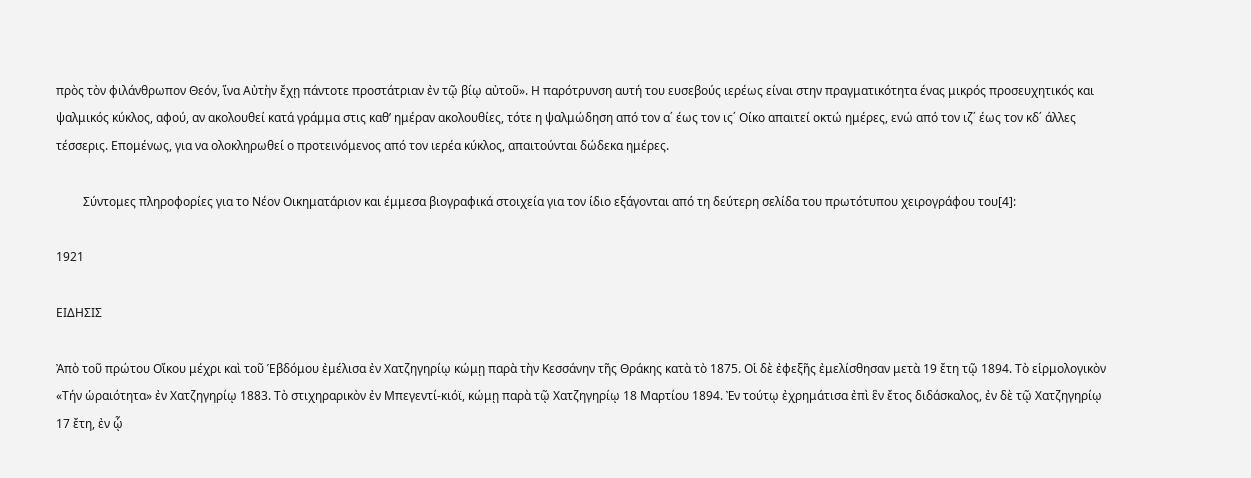πρὸς τὸν φιλάνθρωπον Θεόν, ἵνα Αὐτὴν ἔχῃ πάντοτε προστάτριαν ἐν τῷ βίῳ αὐτοῦ». Η παρότρυνση αυτή του ευσεβούς ιερέως είναι στην πραγματικότητα ένας μικρός προσευχητικός και ψαλμικός κύκλος, αφού, αν ακολουθεί κατά γράμμα στις καθ’ ημέραν ακολουθίες, τότε η ψαλμώδηση από τον α΄ έως τον ις΄ Οίκο απαιτεί οκτώ ημέρες, ενώ από τον ιζ΄ έως τον κδ΄ άλλες τέσσερις. Επομένως, για να ολοκληρωθεί ο προτεινόμενος από τον ιερέα κύκλος, απαιτούνται δώδεκα ημέρες.

         Σύντομες πληροφορίες για το Νέον Οικηματάριον και έμμεσα βιογραφικά στοιχεία για τον ίδιο εξάγονται από τη δεύτερη σελίδα του πρωτότυπου χειρογράφου του[4]:

1921

ΕΙΔΗΣΙΣ

Ἀπὸ τοῦ πρώτου Οἴκου μέχρι καὶ τοῦ Ἑβδόμου ἐμέλισα ἐν Χατζηγηρίῳ κώμῃ παρὰ τὴν Κεσσάνην τῆς Θράκης κατὰ τὸ 1875. Οἱ δὲ ἐφεξῆς ἐμελίσθησαν μετὰ 19 ἔτη τῷ 1894. Τὸ εἱρμολογικὸν «Τήν ὡραιότητα» ἐν Χατζηγηρίῳ 1883. Τὸ στιχηραρικὸν ἐν Μπεγεντί-κιόϊ, κώμῃ παρὰ τῷ Χατζηγηρίῳ 18 Mαρτίου 1894. Ἐν τούτῳ ἐχρημάτισα ἐπὶ ἓν ἔτος διδάσκαλος, ἐν δὲ τῷ Χατζηγηρίῳ 17 ἔτη, ἐν ᾧ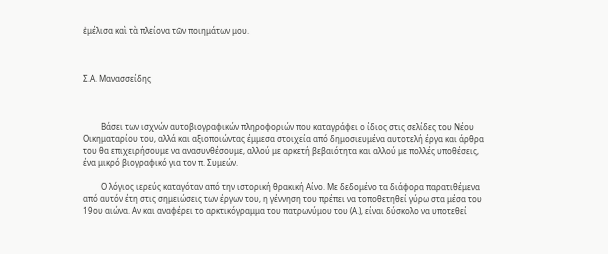ἐμέλισα καὶ τὰ πλείονα τῶν ποιημάτων μου.



Σ.Α. Μανασσείδης



         Βάσει των ισχνών αυτοβιογραφικών πληροφοριών που καταγράφει ο ίδιος στις σελίδες του Νέου Οικηματαρίου του, αλλά και αξιοποιώντας έμμεσα στοιχεία από δημοσιευμένα αυτοτελή έργα και άρθρα του θα επιχειρήσουμε να ανασυνθέσουμε, αλλού με αρκετή βεβαιότητα και αλλού με πολλές υποθέσεις, ένα μικρό βιογραφικό για τον π. Συμεών.

         Ο λόγιος ιερεύς καταγόταν από την ιστορική θρακική Αίνο. Με δεδομένο τα διάφορα παρατιθέμενα από αυτόν έτη στις σημειώσεις των έργων του, η γέννηση του πρέπει να τοποθετηθεί γύρω στα μέσα του 19ου αιώνα. Αν και αναφέρει το αρκτικόγραμμα του πατρωνύμου του (Α.), είναι δύσκολο να υποτεθεί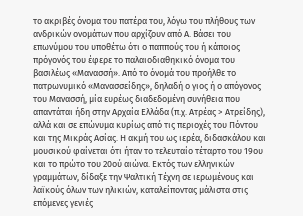το ακριβές όνομα του πατέρα του, λόγω του πλήθους των ανδρικών ονομάτων που αρχίζουν από Α. Βάσει του επωνύμου του υποθέτω ότι ο παππούς του ή κάποιος πρόγονός του έφερε το παλαιοδιαθηκικό όνομα του βασιλέως «Μανασσή». Από το όνομά του προήλθε το πατρωνυμικό «Μανασσείδης», δηλαδή ο γιος ή ο απόγονος του Μανασσή, μία ευρέως διαδεδομένη συνήθεια που απαντάται ήδη στην Αρχαία Ελλάδα (π.χ. Ατρέας > Ατρείδης), αλλά και σε επώνυμα κυρίως από τις περιοχές του Πόντου και της Μικράς Ασίας. Η ακμή του ως ιερέα, διδασκάλου και μουσικού φαίνεται ότι ήταν το τελευταίο τέταρτο του 19ου και το πρώτο του 20ού αιώνα. Εκτός των ελληνικών γραμμάτων, δίδαξε την Ψαλτική Τέχνη σε ιερωμένους και λαϊκούς όλων των ηλικιών, καταλείποντας μάλιστα στις επόμενες γενιές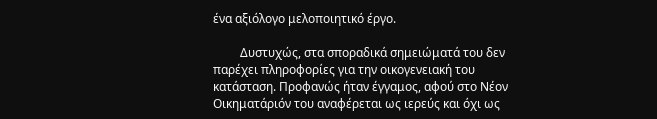ένα αξιόλογο μελοποιητικό έργο.

         Δυστυχώς, στα σποραδικά σημειώματά του δεν παρέχει πληροφορίες για την οικογενειακή του κατάσταση. Προφανώς ήταν έγγαμος, αφού στο Νέον Οικηματάριόν του αναφέρεται ως ιερεύς και όχι ως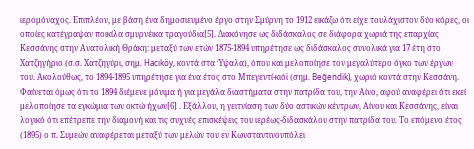ιερομόναχος. Επιπλέον, με βάση ένα δημοσιευμένο έργο στην Σμύρνη το 1912 εικάζω ότι είχε τουλάχιστον δύο κόρες, οι οποίες κατέγραψαν ποικίλα σμυρνέικα τραγούδια[5]. Διακόνησε ως διδάσκαλος σε διάφορα χωριά της επαρχίας Κεσσάνης στην Ανατολική Θράκη: μεταξύ των ετών 1875-1894 υπηρέτησε ως διδάσκαλος συνολικά για 17 έτη στο Χατζηγήριο (σ.σ. Χατζηγύρι, σημ. Hacıköy, κοντά στα Ύψαλα), όπου και μελοποίησε τον μεγαλύτερο όγκο των έργων του. Ακολούθως, το 1894-1895 υπηρέτησε για ένα έτος στο Μπεγεντί-κιόϊ (σημ. Beğendik), χωριό κοντά στην Κεσσάνη. Φαίνεται όμως ότι το 1894 διέμενε μόνιμα ή για μεγάλα διαστήματα στην πατρίδα του, την Αίνο, αφού αναφέρει ότι εκεί μελοποίησε τα εγκώμια των οκτώ ήχων[6] . Εξάλλου, η γειτνίαση των δύο αστικών κέντρων, Αίνου και Κεσσάνης, είναι λογικό ότι επέτρεπε την διαμονή και τις συχνές επισκέψεις του ιερέως-διδασκάλου στην πατρίδα του. Το επόμενο έτος (1895) ο π. Συμεών αναφέρεται μεταξύ των μελών του εν Κωνσταντινουπόλει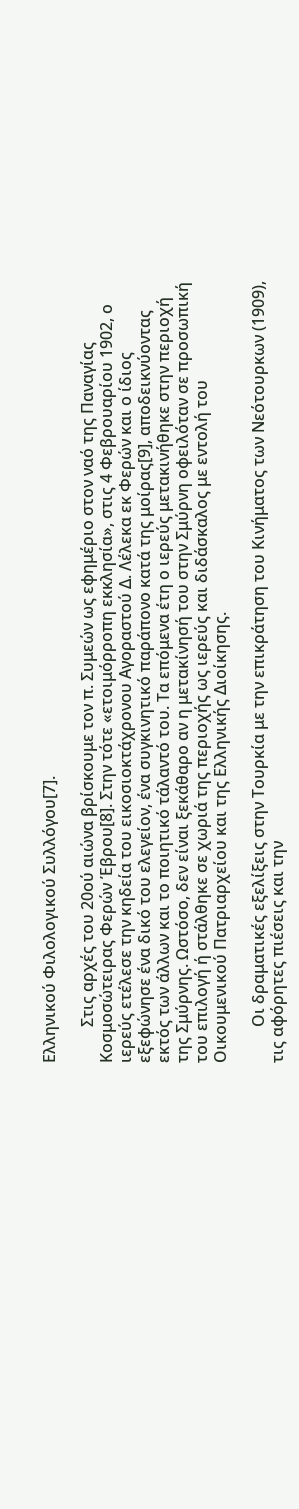Ελληνικού Φιλολογικού Συλλόγου[7].

         Στις αρχές του 20ού αιώνα βρίσκουμε τον π. Συμεών ως εφημέριο στον ναό της Παναγίας Κοσμοσώτειρας Φερών Έβρου[8]. Στην τότε «ετοιμόρροπη εκκλησία», στις 4 Φεβρουαρίου 1902, ο ιερεύς ετέλεσε την κηδεία του εικοσιοκτάχρονου Αγοραστού Δ. Λέλεκα εκ Φερών και ο ίδιος εξεφώνησε ένα δικό του ελεγείον, ένα συγκινητικό παράπονο κατά της μοίρας[9], αποδεικνύοντας εκτός των άλλων και το ποιητικό τάλαντό του. Τα επόμενα έτη ο ιερεύς μετακινήθηκε στην περιοχή της Σμύρνης. Ωστόσο, δεν είναι ξεκάθαρο αν η μετακίνησή του στην Σμύρνη οφειλόταν σε προσωπική του επιλογή ή στάλθηκε σε χωριά της περιοχής ως ιερεύς και διδάσκαλος με εντολή του Οικουμενικού Πατριαρχείου και της Ελληνικής Διοίκησης.

         Οι δραματικές εξελίξεις στην Τουρκία με την επικράτηση του Κινήματος των Νεότουρκων (1909), τις αφόρητες πιέσεις και την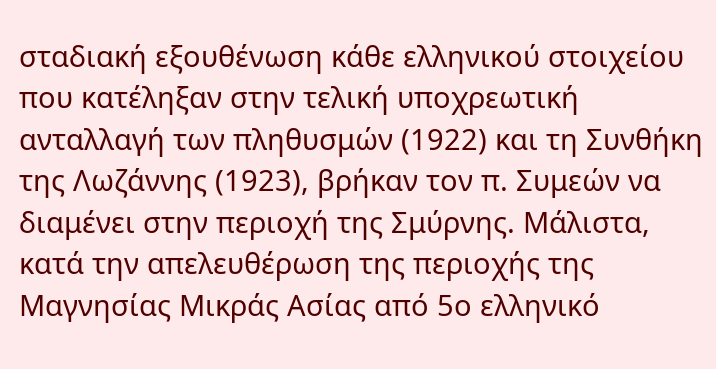σταδιακή εξουθένωση κάθε ελληνικού στοιχείου που κατέληξαν στην τελική υποχρεωτική ανταλλαγή των πληθυσμών (1922) και τη Συνθήκη της Λωζάννης (1923), βρήκαν τον π. Συμεών να διαμένει στην περιοχή της Σμύρνης. Μάλιστα, κατά την απελευθέρωση της περιοχής της Μαγνησίας Μικράς Ασίας από 5ο ελληνικό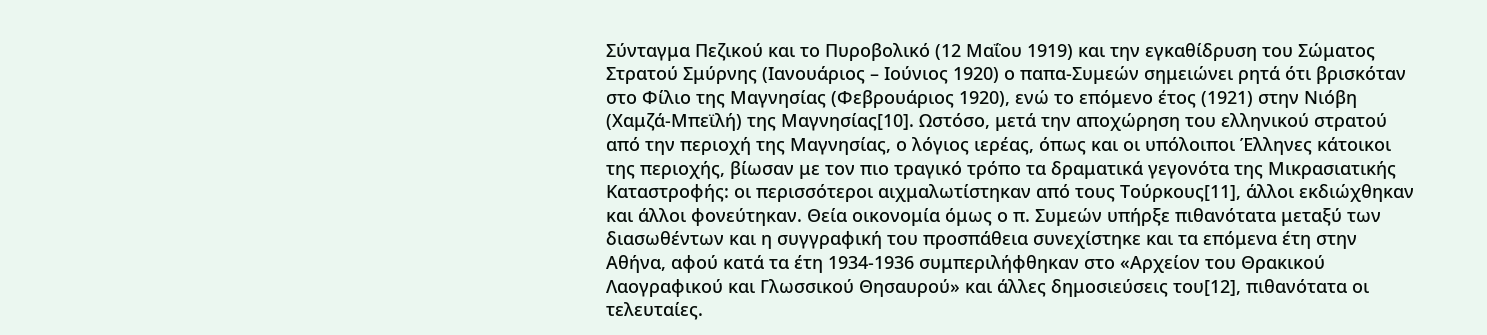Σύνταγμα Πεζικού και το Πυροβολικό (12 Μαΐου 1919) και την εγκαθίδρυση του Σώματος Στρατού Σμύρνης (Ιανουάριος – Ιούνιος 1920) ο παπα-Συμεών σημειώνει ρητά ότι βρισκόταν στο Φίλιο της Μαγνησίας (Φεβρουάριος 1920), ενώ το επόμενο έτος (1921) στην Νιόβη (Χαμζά-Μπεϊλή) της Μαγνησίας[10]. Ωστόσο, μετά την αποχώρηση του ελληνικού στρατού από την περιοχή της Μαγνησίας, ο λόγιος ιερέας, όπως και οι υπόλοιποι Έλληνες κάτοικοι της περιοχής, βίωσαν με τον πιο τραγικό τρόπο τα δραματικά γεγονότα της Μικρασιατικής Καταστροφής: οι περισσότεροι αιχμαλωτίστηκαν από τους Τούρκους[11], άλλοι εκδιώχθηκαν και άλλοι φονεύτηκαν. Θεία οικονομία όμως ο π. Συμεών υπήρξε πιθανότατα μεταξύ των διασωθέντων και η συγγραφική του προσπάθεια συνεχίστηκε και τα επόμενα έτη στην Αθήνα, αφού κατά τα έτη 1934-1936 συμπεριλήφθηκαν στο «Αρχείον του Θρακικού Λαογραφικού και Γλωσσικού Θησαυρού» και άλλες δημοσιεύσεις του[12], πιθανότατα οι τελευταίες.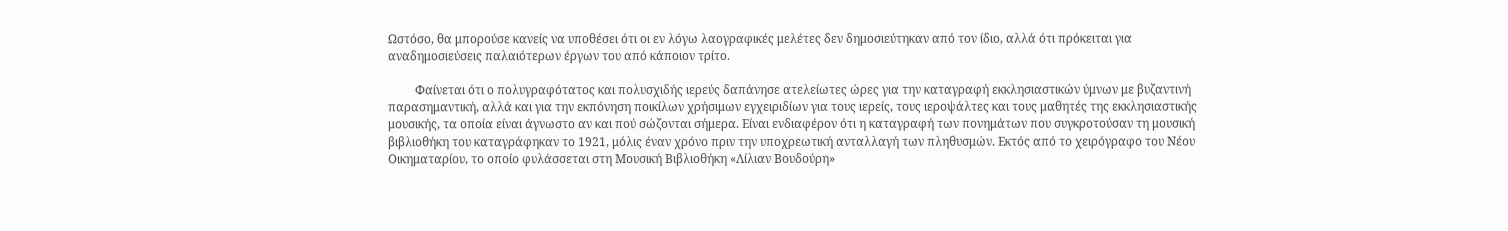Ωστόσο, θα μπορούσε κανείς να υποθέσει ότι οι εν λόγω λαογραφικές μελέτες δεν δημοσιεύτηκαν από τον ίδιο, αλλά ότι πρόκειται για αναδημοσιεύσεις παλαιότερων έργων του από κάποιον τρίτο.

         Φαίνεται ότι ο πολυγραφότατος και πολυσχιδής ιερεύς δαπάνησε ατελείωτες ώρες για την καταγραφή εκκλησιαστικών ύμνων με βυζαντινή παρασημαντική, αλλά και για την εκπόνηση ποικίλων χρήσιμων εγχειριδίων για τους ιερείς, τους ιεροψάλτες και τους μαθητές της εκκλησιαστικής μουσικής, τα οποία είναι άγνωστο αν και πού σώζονται σήμερα. Είναι ενδιαφέρον ότι η καταγραφή των πονημάτων που συγκροτούσαν τη μουσική βιβλιοθήκη του καταγράφηκαν το 1921, μόλις έναν χρόνο πριν την υποχρεωτική ανταλλαγή των πληθυσμών. Εκτός από το χειρόγραφο του Νέου Οικηματαρίου, το οποίο φυλάσσεται στη Μουσική Βιβλιοθήκη «Λίλιαν Βουδούρη»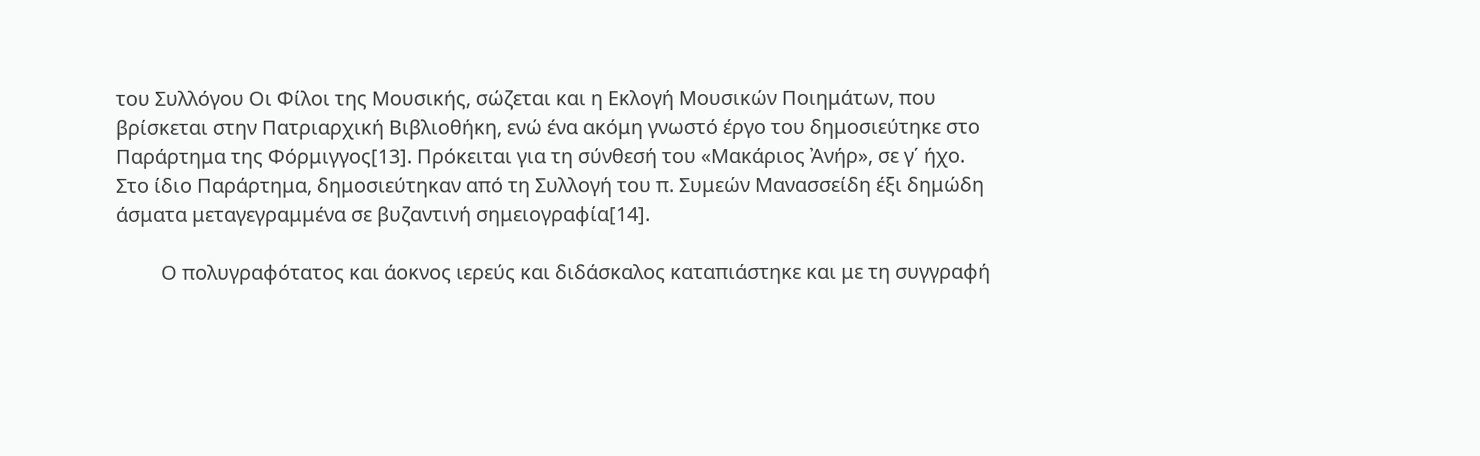του Συλλόγου Οι Φίλοι της Μουσικής, σώζεται και η Εκλογή Μουσικών Ποιημάτων, που βρίσκεται στην Πατριαρχική Βιβλιοθήκη, ενώ ένα ακόμη γνωστό έργο του δημοσιεύτηκε στο Παράρτημα της Φόρμιγγος[13]. Πρόκειται για τη σύνθεσή του «Μακάριος Ἀνήρ», σε γ΄ ήχο. Στο ίδιο Παράρτημα, δημοσιεύτηκαν από τη Συλλογή του π. Συμεών Μανασσείδη έξι δημώδη άσματα μεταγεγραμμένα σε βυζαντινή σημειογραφία[14].

         Ο πολυγραφότατος και άοκνος ιερεύς και διδάσκαλος καταπιάστηκε και με τη συγγραφή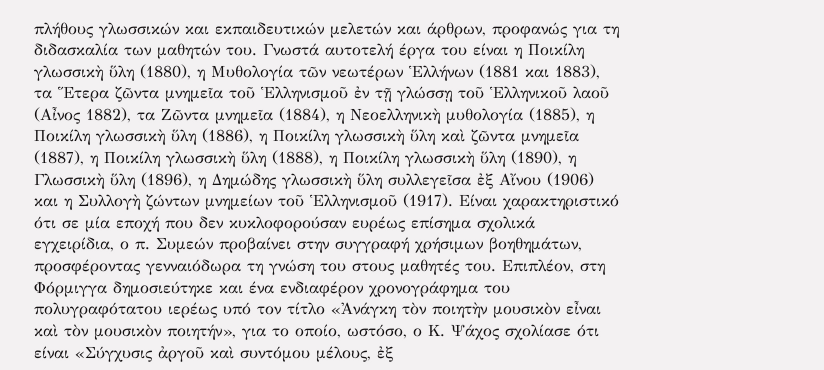πλήθους γλωσσικών και εκπαιδευτικών μελετών και άρθρων, προφανώς για τη διδασκαλία των μαθητών του. Γνωστά αυτοτελή έργα του είναι η Ποικίλη γλωσσικὴ ὕλη (1880), η Μυθολογία τῶν νεωτέρων Ἑλλήνων (1881 και 1883), τα Ἕτερα ζῶντα μνημεῖα τοῦ Ἑλληνισμοῦ ἐν τῇ γλώσσῃ τοῦ Ἑλληνικοῦ λαοῦ (Αἶνος 1882), τα Ζῶντα μνημεῖα (1884), η Νεοελληνικὴ μυθολογία (1885), η Ποικίλη γλωσσικὴ ὕλη (1886), η Ποικίλη γλωσσικὴ ὕλη καὶ ζῶντα μνημεῖα (1887), η Ποικίλη γλωσσικὴ ὕλη (1888), η Ποικίλη γλωσσικὴ ὕλη (1890), η Γλωσσικὴ ὕλη (1896), η Δημώδης γλωσσικὴ ὕλη συλλεγεῖσα ἐξ Αἴνου (1906) και η Συλλογὴ ζώντων μνημείων τοῦ Ἑλληνισμοῦ (1917). Είναι χαρακτηριστικό ότι σε μία εποχή που δεν κυκλοφορούσαν ευρέως επίσημα σχολικά εγχειρίδια, ο π. Συμεών προβαίνει στην συγγραφή χρήσιμων βοηθημάτων, προσφέροντας γενναιόδωρα τη γνώση του στους μαθητές του. Επιπλέον, στη Φόρμιγγα δημοσιεύτηκε και ένα ενδιαφέρον χρονογράφημα του πολυγραφότατου ιερέως υπό τον τίτλο «Ἀνάγκη τὸν ποιητὴν μουσικὸν εἶναι καὶ τὸν μουσικὸν ποιητήν», για το οποίο, ωστόσο, ο Κ. Ψάχος σχολίασε ότι είναι «Σύγχυσις ἀργοῦ καὶ συντόμου μέλους, ἐξ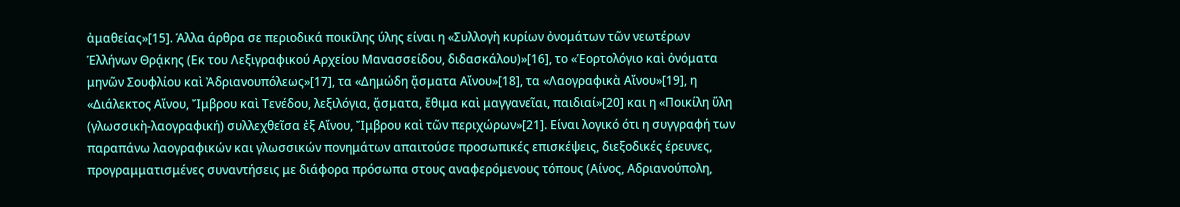ἀμαθείας»[15]. Άλλα άρθρα σε περιοδικά ποικίλης ύλης είναι η «Συλλογὴ κυρίων ὀνομάτων τῶν νεωτέρων Ἑλλήνων Θρᾴκης (Εκ του Λεξιγραφικού Αρχείου Μανασσείδου, διδασκάλου)»[16], το «Ἑορτολόγιο καὶ ὀνόματα μηνῶν Σουφλίου καὶ Ἀδριανουπόλεως»[17], τα «Δημώδη ᾄσματα Αἴνου»[18], τα «Λαογραφικὰ Αἴνου»[19], η «Διάλεκτος Αἴνου, Ἴμβρου καὶ Τενέδου, λεξιλόγια, ᾄσματα, ἔθιμα καὶ μαγγανεῖαι, παιδιαί»[20] και η «Ποικίλη ὕλη (γλωσσικὴ-λαογραφική) συλλεχθεῖσα ἐξ Αἴνου, Ἴμβρου καὶ τῶν περιχώρων»[21]. Είναι λογικό ότι η συγγραφή των παραπάνω λαογραφικών και γλωσσικών πονημάτων απαιτούσε προσωπικές επισκέψεις, διεξοδικές έρευνες, προγραμματισμένες συναντήσεις με διάφορα πρόσωπα στους αναφερόμενους τόπους (Αίνος, Αδριανούπολη,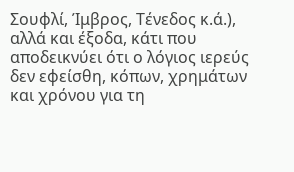Σουφλί, Ίμβρος, Τένεδος κ.ά.), αλλά και έξοδα, κάτι που αποδεικνύει ότι ο λόγιος ιερεύς δεν εφείσθη, κόπων, χρημάτων και χρόνου για τη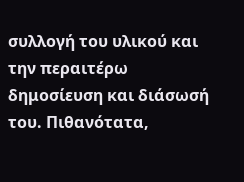συλλογή του υλικού και την περαιτέρω δημοσίευση και διάσωσή του. Πιθανότατα,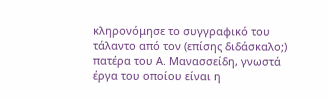κληρονόμησε το συγγραφικό του τάλαντο από τον (επίσης διδάσκαλο;) πατέρα του Α. Μανασσείδη, γνωστά έργα του οποίου είναι η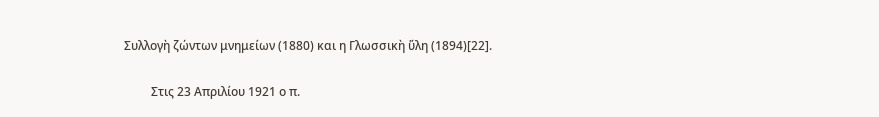Συλλογὴ ζώντων μνημείων (1880) και η Γλωσσικὴ ὕλη (1894)[22].

         Στις 23 Απριλίου 1921 ο π.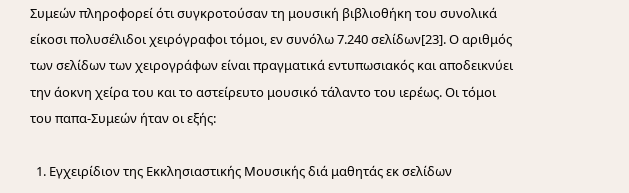Συμεών πληροφορεί ότι συγκροτούσαν τη μουσική βιβλιοθήκη του συνολικά είκοσι πολυσέλιδοι χειρόγραφοι τόμοι, εν συνόλω 7.240 σελίδων[23]. Ο αριθμός των σελίδων των χειρογράφων είναι πραγματικά εντυπωσιακός και αποδεικνύει την άοκνη χείρα του και το αστείρευτο μουσικό τάλαντο του ιερέως. Οι τόμοι του παπα-Συμεών ήταν οι εξής:

  1. Εγχειρίδιον της Εκκλησιαστικής Μουσικής διά μαθητάς εκ σελίδων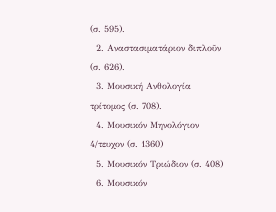(σ. 595).
  2. Αναστασιματάριον διπλοῦν (σ. 626).
  3. Μουσική Ανθολογία τρίτομος (σ. 708).
  4. Μουσικόν Μηνολόγιον 4/τευχον (σ. 1360)
  5. Μουσικόν Τριώδιον (σ. 408)
  6. Μουσικόν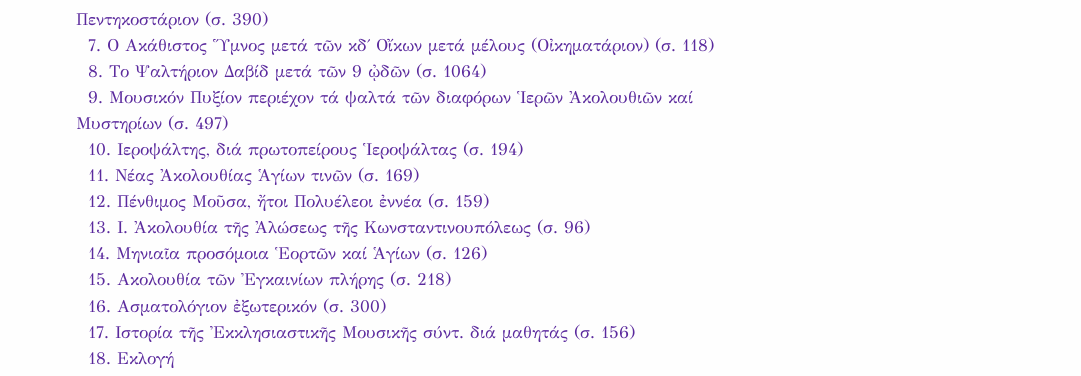Πεντηκοστάριον (σ. 390)
  7. Ο Ακάθιστος Ὕμνος μετά τῶν κδ΄ Οἴκων μετά μέλους (Οἰκηματάριον) (σ. 118)
  8. Το Ψαλτήριον Δαβίδ μετά τῶν 9 ᾠδῶν (σ. 1064)
  9. Μουσικόν Πυξίον περιέχον τά ψαλτά τῶν διαφόρων Ἱερῶν Ἀκολουθιῶν καί Μυστηρίων (σ. 497)
  10. Ιεροψάλτης, διά πρωτοπείρους Ἱεροψάλτας (σ. 194)
  11. Νέας Ἀκολουθίας Ἁγίων τινῶν (σ. 169)
  12. Πένθιμος Μοῦσα, ἤτοι Πολυέλεοι ἐννέα (σ. 159)
  13. Ι. Ἀκολουθία τῆς Ἀλώσεως τῆς Κωνσταντινουπόλεως (σ. 96)
  14. Μηνιαῖα προσόμοια Ἑορτῶν καί Ἁγίων (σ. 126)
  15. Ακολουθία τῶν Ἐγκαινίων πλήρης (σ. 218)
  16. Ασματολόγιον ἐξωτερικόν (σ. 300)
  17. Ιστορία τῆς Ἐκκλησιαστικῆς Μουσικῆς σύντ. διά μαθητάς (σ. 156)
  18. Εκλογή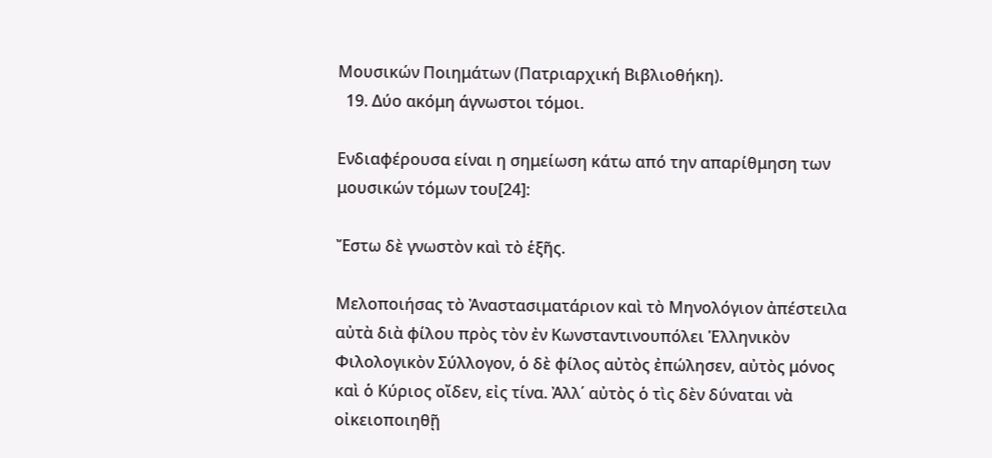Μουσικών Ποιημάτων (Πατριαρχική Βιβλιοθήκη).
  19. Δύο ακόμη άγνωστοι τόμοι.

Ενδιαφέρουσα είναι η σημείωση κάτω από την απαρίθμηση των μουσικών τόμων του[24]:

Ἔστω δὲ γνωστὸν καὶ τὸ ἑξῆς.

Μελοποιήσας τὸ Ἀναστασιματάριον καὶ τὸ Μηνολόγιον ἀπέστειλα αὐτὰ διὰ φίλου πρὸς τὸν ἐν Κωνσταντινουπόλει Ἑλληνικὸν Φιλολογικὸν Σύλλογον, ὁ δὲ φίλος αὐτὸς ἐπώλησεν, αὐτὸς μόνος καὶ ὁ Κύριος οἴδεν, εἰς τίνα. Ἀλλ΄ αὐτὸς ὁ τὶς δὲν δύναται νὰ οἰκειοποιηθῇ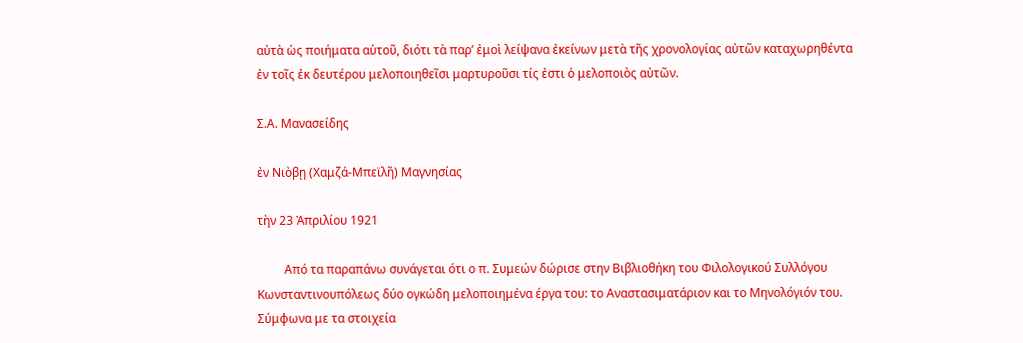αὐτὰ ὡς ποιήματα αὑτοῦ, διότι τὰ παρ’ ἐμοὶ λείψανα ἐκείνων μετὰ τῆς χρονολογίας αὐτῶν καταχωρηθέντα ἐν τοῖς ἐκ δευτέρου μελοποιηθεῖσι μαρτυροῦσι τίς ἐστι ὁ μελοποιὸς αὐτῶν.

Σ.Α. Μανασείδης

ἐν Νιὸβῃ (Χαμζά-Μπεϊλῆ) Μαγνησίας

τὴν 23 Ἀπριλίου 1921

         Από τα παραπάνω συνάγεται ότι ο π. Συμεών δώρισε στην Βιβλιοθήκη του Φιλολογικού Συλλόγου Κωνσταντινουπόλεως δύο ογκώδη μελοποιημένα έργα του: το Αναστασιματάριον και το Μηνολόγιόν του. Σύμφωνα με τα στοιχεία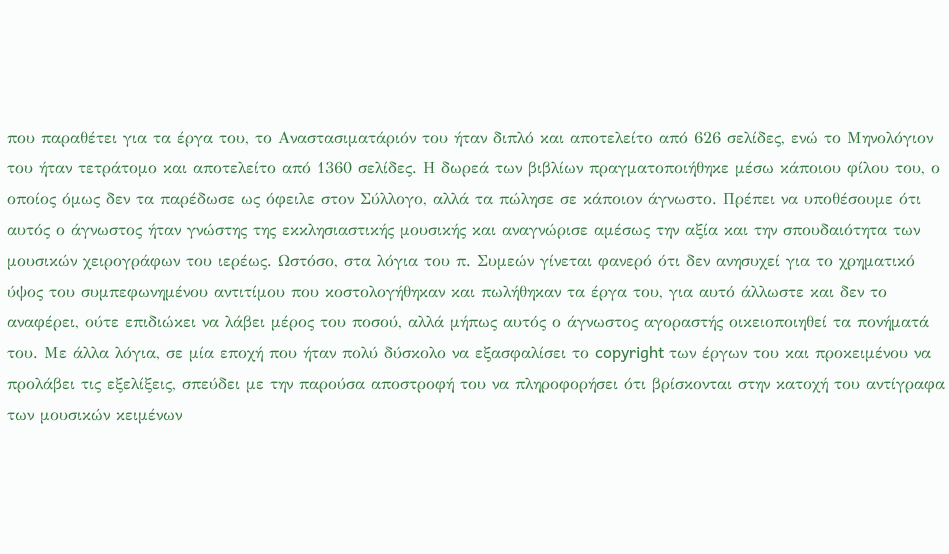που παραθέτει για τα έργα του, το Αναστασιματάριόν του ήταν διπλό και αποτελείτο από 626 σελίδες, ενώ το Μηνολόγιον του ήταν τετράτομο και αποτελείτο από 1360 σελίδες. Η δωρεά των βιβλίων πραγματοποιήθηκε μέσω κάποιου φίλου του, ο οποίος όμως δεν τα παρέδωσε ως όφειλε στον Σύλλογο, αλλά τα πώλησε σε κάποιον άγνωστο. Πρέπει να υποθέσουμε ότι αυτός ο άγνωστος ήταν γνώστης της εκκλησιαστικής μουσικής και αναγνώρισε αμέσως την αξία και την σπουδαιότητα των μουσικών χειρογράφων του ιερέως. Ωστόσο, στα λόγια του π. Συμεών γίνεται φανερό ότι δεν ανησυχεί για το χρηματικό ύψος του συμπεφωνημένου αντιτίμου που κοστολογήθηκαν και πωλήθηκαν τα έργα του, για αυτό άλλωστε και δεν το αναφέρει, ούτε επιδιώκει να λάβει μέρος του ποσού, αλλά μήπως αυτός ο άγνωστος αγοραστής οικειοποιηθεί τα πονήματά του. Με άλλα λόγια, σε μία εποχή που ήταν πολύ δύσκολο να εξασφαλίσει το copyright των έργων του και προκειμένου να προλάβει τις εξελίξεις, σπεύδει με την παρούσα αποστροφή του να πληροφορήσει ότι βρίσκονται στην κατοχή του αντίγραφα των μουσικών κειμένων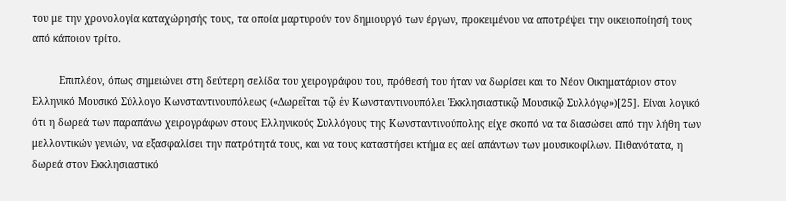του με την χρονολογία καταχώρησής τους, τα οποία μαρτυρούν τον δημιουργό των έργων, προκειμένου να αποτρέψει την οικειοποίησή τους από κάποιον τρίτο.

         Επιπλέον, όπως σημειώνει στη δεύτερη σελίδα του χειρογράφου του, πρόθεσή του ήταν να δωρίσει και το Νέον Οικηματάριον στον Ελληνικό Μουσικό Σύλλογο Κωνσταντινουπόλεως («Δωρεῖται τῷ ἐν Κωνσταντινουπόλει Ἐκκλησιαστικῷ Μουσικῷ Συλλόγῳ»)[25]. Είναι λογικό ότι η δωρεά των παραπάνω χειρογράφων στους Ελληνικούς Συλλόγους της Κωνσταντινούπολης είχε σκοπό να τα διασώσει από την λήθη των μελλοντικών γενιών, να εξασφαλίσει την πατρότητά τους, και να τους καταστήσει κτήμα ες αεί απάντων των μουσικοφίλων. Πιθανότατα, η δωρεά στον Εκκλησιαστικό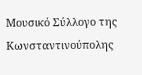Μουσικό Σύλλογο της Κωνσταντινούπολης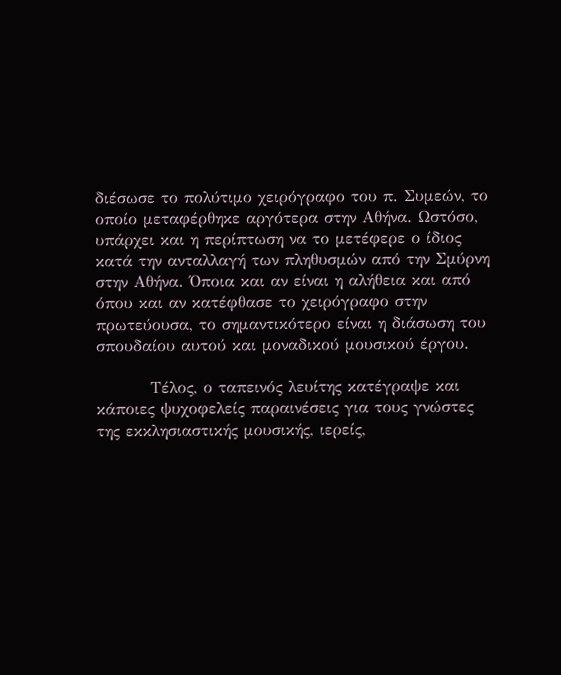διέσωσε το πολύτιμο χειρόγραφο του π. Συμεών, το οποίο μεταφέρθηκε αργότερα στην Αθήνα. Ωστόσο, υπάρχει και η περίπτωση να το μετέφερε ο ίδιος κατά την ανταλλαγή των πληθυσμών από την Σμύρνη στην Αθήνα. Όποια και αν είναι η αλήθεια και από όπου και αν κατέφθασε το χειρόγραφο στην πρωτεύουσα, το σημαντικότερο είναι η διάσωση του σπουδαίου αυτού και μοναδικού μουσικού έργου.

         Τέλος, ο ταπεινός λευίτης κατέγραψε και κάποιες ψυχοφελείς παραινέσεις για τους γνώστες της εκκλησιαστικής μουσικής, ιερείς,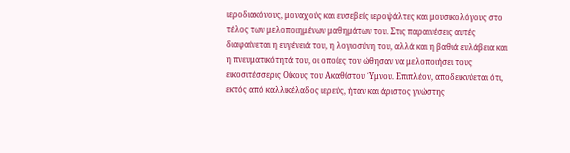ιεροδιακόνους, μοναχούς και ευσεβείς ιεροψάλτες και μουσικολόγους στο τέλος των μελοποιημένων μαθημάτων του. Στις παραινέσεις αυτές διαφαίνεται η ευγένειά του, η λογιοσύνη του, αλλά και η βαθιά ευλάβεια και η πνευματικότητά του, οι οποίες τον ώθησαν να μελοποιήσει τους εικοσιτέσσερις Οίκους του Ακαθίστου ΄Υμνου. Επιπλέον, αποδεικνύεται ότι, εκτός από καλλικέλαδος ιερεύς, ήταν και άριστος γνώστης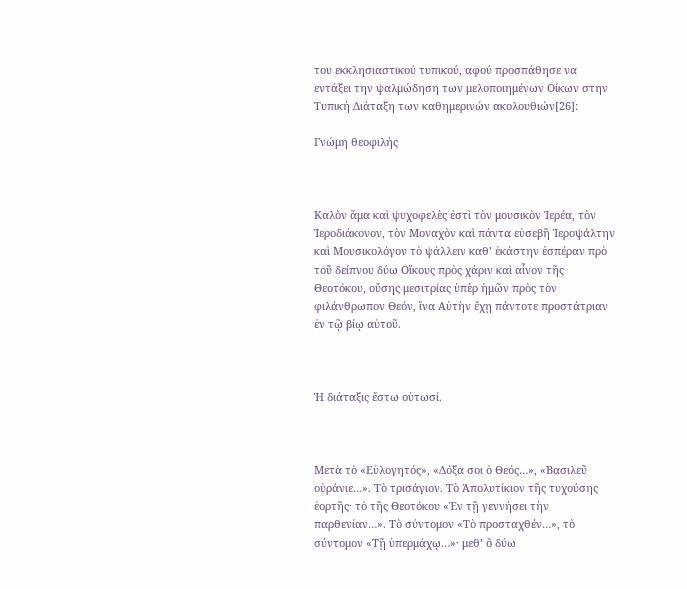του εκκλησιαστικού τυπικού, αφού προσπάθησε να εντάξει την ψαλμώδηση των μελοποιημένων Οίκων στην Τυπική Διάταξη των καθημερινών ακολουθιών[26]:

Γνώμη θεοφιλής



Καλὸν ἅμα καὶ ψυχοφελὲς ἐστὶ τὸν μουσικὸν Ἱερέα, τὸν Ἱεροδιάκονον, τὸν Μοναχὸν καὶ πάντα εὐσεβῆ Ἱεροψάλτην καὶ Μουσικολόγον τὸ ψάλλειν καθ’ ἑκάστην ἑσπέραν πρὸ τοῦ δείπνου δύω Οἴκους πρὸς χάριν καὶ αἶνον τῆς Θεοτόκου, οὔσης μεσιτρίας ὑπὲρ ἡμῶν πρὸς τὸν φιλάνθρωπον Θεόν, ἵνα Αὐτὴν ἔχῃ πάντοτε προστάτριαν ἐν τῷ βίῳ αὐτοῦ.



Ἡ διάταξις ἔστω οὑτωσί.



Μετὰ τὸ «Εὐλογητός», «Δόξα σοι ὁ Θεός…», «Βασιλεῦ οὐράνιε…». Τὸ τρισάγιον. Τὸ Ἀπολυτίκιον τῆς τυχούσης ἑορτῆς· τὸ τῆς Θεοτόκου «Ἐν τῇ γεννήσει τὴν παρθενίαν…». Τὸ σύντομον «Τὸ προσταχθέν…», τὸ σύντομον «Τῇ ὑπερμάχῳ…»· μεθ’ ὃ δύω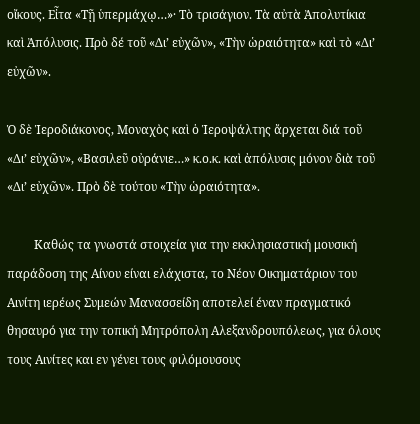οἴκους. Εἶτα «Τῇ ὑπερμάχῳ…»· Τὸ τρισάγιον. Τὰ αὐτὰ Ἀπολυτίκια καὶ Ἀπόλυσις. Πρὸ δέ τοῦ «Δι’ εὐχῶν», «Τὴν ὡραιότητα» καὶ τὸ «Δι’ εὐχῶν».

Ὁ δὲ Ἱεροδιάκονος, Μοναχὸς καὶ ὁ Ἱεροψάλτης ἄρχεται διά τοῦ «Δι’ εὐχῶν», «Βασιλεῦ οὐράνιε…» κ.ο.κ. καὶ ἀπόλυσις μόνον διὰ τοῦ «Δι’ εὐχῶν». Πρὸ δὲ τούτου «Τὴν ὡραιότητα».

         Καθώς τα γνωστά στοιχεία για την εκκλησιαστική μουσική παράδοση της Αίνου είναι ελάχιστα, το Νέον Οικηματάριον του Αινίτη ιερέως Συμεών Μανασσείδη αποτελεί έναν πραγματικό θησαυρό για την τοπική Μητρόπολη Αλεξανδρουπόλεως, για όλους τους Αινίτες και εν γένει τους φιλόμουσους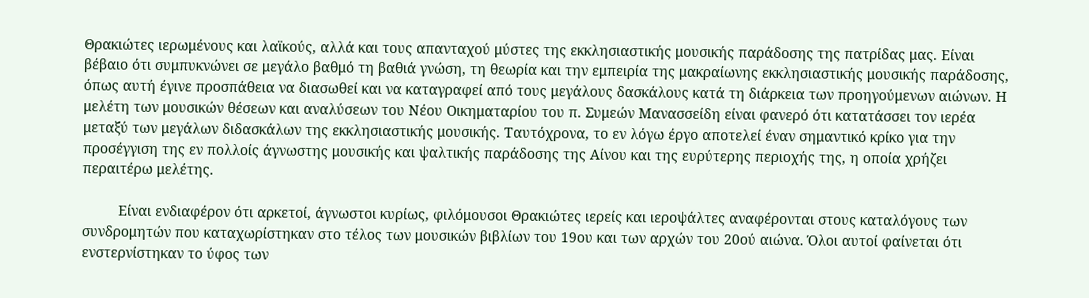Θρακιώτες ιερωμένους και λαϊκούς, αλλά και τους απανταχού μύστες της εκκλησιαστικής μουσικής παράδοσης της πατρίδας μας. Είναι βέβαιο ότι συμπυκνώνει σε μεγάλο βαθμό τη βαθιά γνώση, τη θεωρία και την εμπειρία της μακραίωνης εκκλησιαστικής μουσικής παράδοσης, όπως αυτή έγινε προσπάθεια να διασωθεί και να καταγραφεί από τους μεγάλους δασκάλους κατά τη διάρκεια των προηγούμενων αιώνων. Η μελέτη των μουσικών θέσεων και αναλύσεων του Νέου Οικηματαρίου του π. Συμεών Μανασσείδη είναι φανερό ότι κατατάσσει τον ιερέα μεταξύ των μεγάλων διδασκάλων της εκκλησιαστικής μουσικής. Ταυτόχρονα, το εν λόγω έργο αποτελεί έναν σημαντικό κρίκο για την προσέγγιση της εν πολλοίς άγνωστης μουσικής και ψαλτικής παράδοσης της Αίνου και της ευρύτερης περιοχής της, η οποία χρήζει περαιτέρω μελέτης.

         Είναι ενδιαφέρον ότι αρκετοί, άγνωστοι κυρίως, φιλόμουσοι Θρακιώτες ιερείς και ιεροψάλτες αναφέρονται στους καταλόγους των συνδρομητών που καταχωρίστηκαν στο τέλος των μουσικών βιβλίων του 19ου και των αρχών του 20ού αιώνα. Όλοι αυτοί φαίνεται ότι ενστερνίστηκαν το ύφος των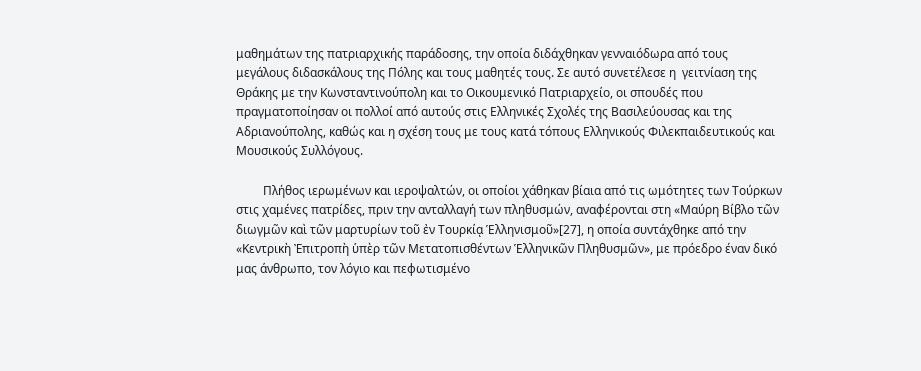μαθημάτων της πατριαρχικής παράδοσης, την οποία διδάχθηκαν γενναιόδωρα από τους μεγάλους διδασκάλους της Πόλης και τους μαθητές τους. Σε αυτό συνετέλεσε η  γειτνίαση της Θράκης με την Κωνσταντινούπολη και το Οικουμενικό Πατριαρχείο, οι σπουδές που πραγματοποίησαν οι πολλοί από αυτούς στις Ελληνικές Σχολές της Βασιλεύουσας και της Αδριανούπολης, καθώς και η σχέση τους με τους κατά τόπους Ελληνικούς Φιλεκπαιδευτικούς και Μουσικούς Συλλόγους.

         Πλήθος ιερωμένων και ιεροψαλτών, οι οποίοι χάθηκαν βίαια από τις ωμότητες των Τούρκων στις χαμένες πατρίδες, πριν την ανταλλαγή των πληθυσμών, αναφέρονται στη «Μαύρη Βίβλο τῶν διωγμῶν καὶ τῶν μαρτυρίων τοῦ ἐν Τουρκίᾳ Ἑλληνισμοῦ»[27], η οποία συντάχθηκε από την «Κεντρικὴ Ἐπιτροπὴ ὑπὲρ τῶν Μετατοπισθέντων Ἑλληνικῶν Πληθυσμῶν», με πρόεδρο έναν δικό μας άνθρωπο, τον λόγιο και πεφωτισμένο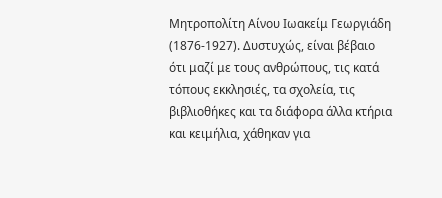Μητροπολίτη Αίνου Ιωακείμ Γεωργιάδη (1876-1927). Δυστυχώς, είναι βέβαιο ότι μαζί με τους ανθρώπους, τις κατά τόπους εκκλησιές, τα σχολεία, τις βιβλιοθήκες και τα διάφορα άλλα κτήρια και κειμήλια, χάθηκαν για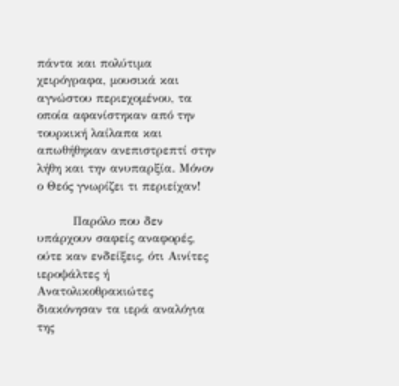πάντα και πολύτιμα χειρόγραφα, μουσικά και αγνώστου περιεχομένου, τα οποία αφανίστηκαν από την τουρκική λαίλαπα και απωθήθηκαν ανεπιστρεπτί στην λήθη και την ανυπαρξία. Μόνον ο Θεός γνωρίζει τι περιείχαν!

         Παρόλο που δεν υπάρχουν σαφείς αναφορές, ούτε καν ενδείξεις, ότι Αινίτες ιεροψάλτες ή Ανατολικοθρακιώτες διακόνησαν τα ιερά αναλόγια της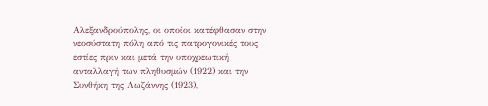Αλεξανδρούπολης, οι οποίοι κατέφθασαν στην νεοσύστατη πόλη από τις πατρογονικές τους εστίες πριν και μετά την υποχρεωτική ανταλλαγή των πληθυσμών (1922) και την Συνθήκη της Λωζάννης (1923),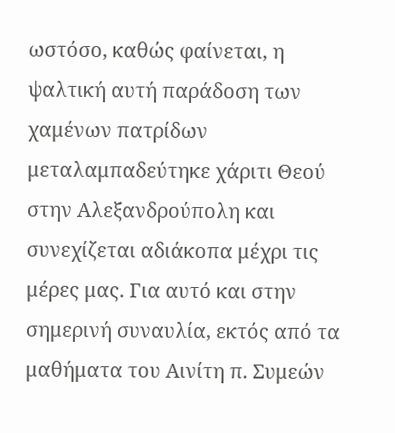ωστόσο, καθώς φαίνεται, η ψαλτική αυτή παράδοση των χαμένων πατρίδων μεταλαμπαδεύτηκε χάριτι Θεού στην Αλεξανδρούπολη και συνεχίζεται αδιάκοπα μέχρι τις μέρες μας. Για αυτό και στην σημερινή συναυλία, εκτός από τα μαθήματα του Αινίτη π. Συμεών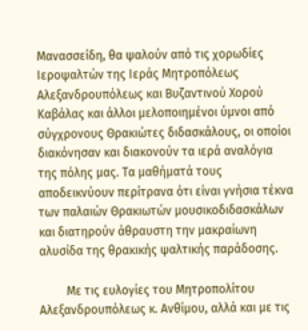Μανασσείδη, θα ψαλούν από τις χορωδίες Ιεροψαλτών της Ιεράς Μητροπόλεως Αλεξανδρουπόλεως και Βυζαντινού Χορού Καβάλας και άλλοι μελοποιημένοι ύμνοι από σύγχρονους Θρακιώτες διδασκάλους, οι οποίοι διακόνησαν και διακονούν τα ιερά αναλόγια της πόλης μας. Τα μαθήματά τους αποδεικνύουν περίτρανα ότι είναι γνήσια τέκνα των παλαιών Θρακιωτών μουσικοδιδασκάλων και διατηρούν άθραυστη την μακραίωνη αλυσίδα της θρακικής ψαλτικής παράδοσης.

         Με τις ευλογίες του Μητροπολίτου Αλεξανδρουπόλεως κ. Ανθίμου, αλλά και με τις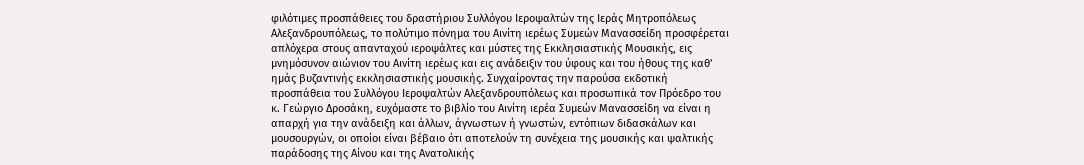φιλότιμες προσπάθειες του δραστήριου Συλλόγου Ιεροψαλτών της Ιεράς Μητροπόλεως Αλεξανδρουπόλεως, το πολύτιμο πόνημα του Αινίτη ιερέως Συμεών Μανασσείδη προσφέρεται απλόχερα στους απανταχού ιεροψάλτες και μύστες της Εκκλησιαστικής Μουσικής, εις μνημόσυνον αιώνιον του Αινίτη ιερέως και εις ανάδειξιν του ύφους και του ήθους της καθ’ ημάς βυζαντινής εκκλησιαστικής μουσικής. Συγχαίροντας την παρούσα εκδοτική προσπάθεια του Συλλόγου Ιεροψαλτών Αλεξανδρουπόλεως και προσωπικά τον Πρόεδρο του κ. Γεώργιο Δροσάκη, ευχόμαστε το βιβλίο του Αινίτη ιερέα Συμεών Μανασσείδη να είναι η απαρχή για την ανάδειξη και άλλων, άγνωστων ή γνωστών, εντόπιων διδασκάλων και μουσουργών, οι οποίοι είναι βέβαιο ότι αποτελούν τη συνέχεια της μουσικής και ψαλτικής παράδοσης της Αίνου και της Ανατολικής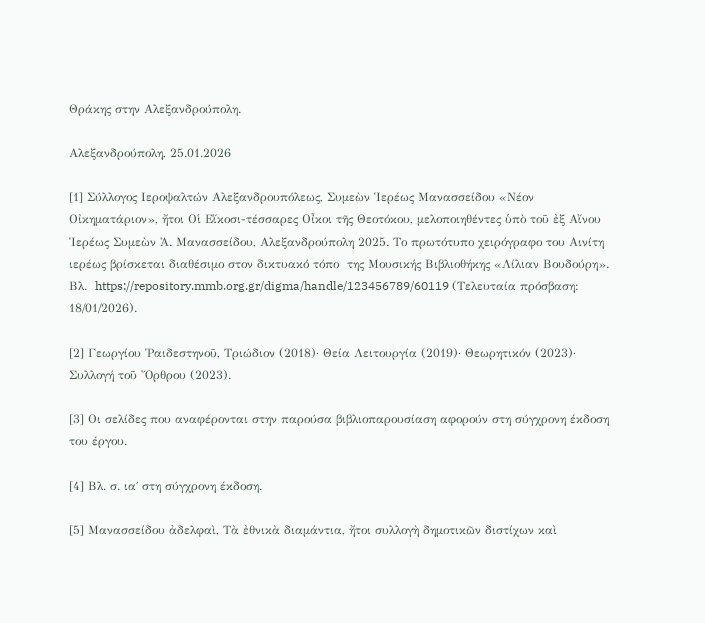Θράκης στην Αλεξανδρούπολη.

Αλεξανδρούπολη, 25.01.2026

[1] Σύλλογος Ιεροψαλτών Αλεξανδρουπόλεως, Συμεὼν Ἱερέως Μανασσείδου «Νέον Οἰκηματάριον», ἤτοι Οἱ Εἴκοσι-τέσσαρες Οἶκοι τῆς Θεοτόκου, μελοποιηθέντες ὑπὸ τοῦ ἐξ Αἴνου Ἱερέως Συμεὼν Ἀ. Μανασσείδου, Αλεξανδρούπολη 2025. Το πρωτότυπο χειρόγραφο του Αινίτη ιερέως βρίσκεται διαθέσιμο στον δικτυακό τόπο  της Μουσικής Βιβλιοθήκης «Λίλιαν Βουδούρη». Βλ.  https://repository.mmb.org.gr/digma/handle/123456789/60119 (Τελευταία πρόσβαση: 18/01/2026).

[2] Γεωργίου Ῥαιδεστηνοῦ, Τριώδιον (2018)· Θεία Λειτουργία (2019)· Θεωρητικόν (2023)· Συλλογή τοῦ Ὄρθρου (2023).

[3] Οι σελίδες που αναφέρονται στην παρούσα βιβλιοπαρουσίαση αφορούν στη σύγχρονη έκδοση του έργου.

[4] Βλ. σ. ια΄ στη σύγχρονη έκδοση.

[5] Μανασσείδου ἀδελφαὶ, Τὰ ἐθνικὰ διαμάντια, ἤτοι συλλογὴ δημοτικῶν διστίχων καὶ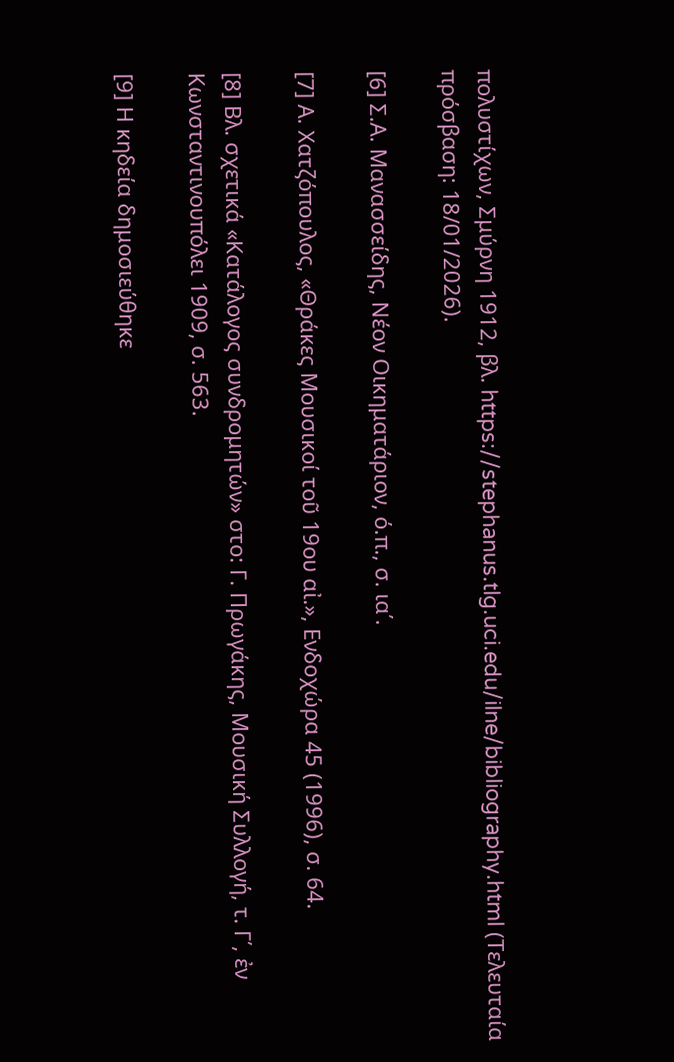πολυστίχων, Σμύρνη 1912, βλ. https://stephanus.tlg.uci.edu/ilne/bibliography.html (Τελευταία πρόσβαση: 18/01/2026).

[6] Σ.Α. Μανασσείδης, Νέον Οικηματάριον, ό.π., σ. ια΄.

[7] Α. Χατζόπουλος, «Θράκες Μουσικοί τοῦ 19ου αἰ.», Ενδοχώρα 45 (1996), σ. 64.

[8] Βλ. σχετικά «Κατάλογος συνδρομητών» στο: Γ. Πρωγάκης, Μουσική Συλλογή, τ. Γ΄, ἐν Κωνσταντινουπόλει 1909, σ. 563.

[9] Η κηδεία δημοσιεύθηκε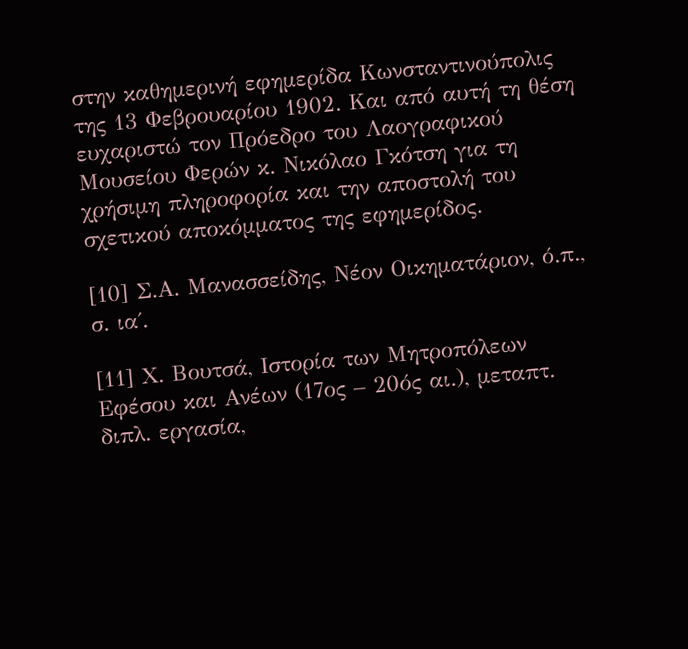στην καθημερινή εφημερίδα Κωνσταντινούπολις της 13 Φεβρουαρίου 1902. Και από αυτή τη θέση ευχαριστώ τον Πρόεδρο του Λαογραφικού Μουσείου Φερών κ. Νικόλαο Γκότση για τη χρήσιμη πληροφορία και την αποστολή του σχετικού αποκόμματος της εφημερίδος.

[10] Σ.Α. Μανασσείδης, Νέον Οικηματάριον, ό.π., σ. ια΄.

[11] Χ. Βουτσά, Ιστορία των Μητροπόλεων Εφέσου και Ανέων (17ος – 20ός αι.), μεταπτ. διπλ. εργασία,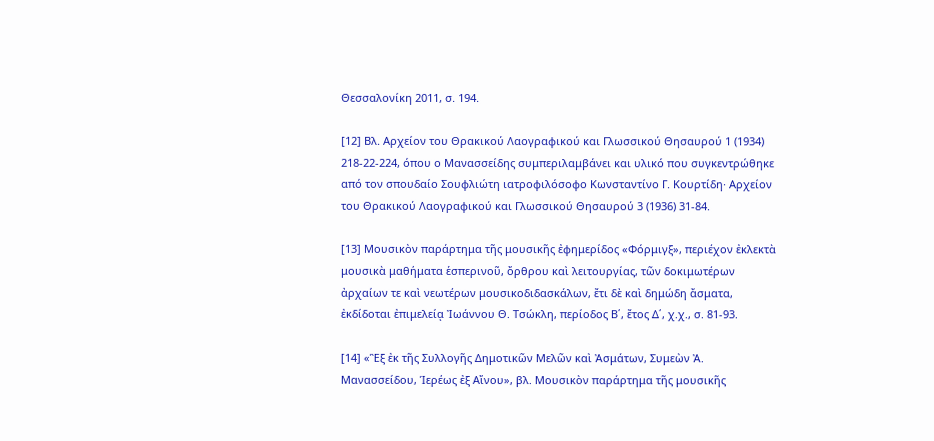Θεσσαλονίκη 2011, σ. 194.

[12] Βλ. Αρχείον του Θρακικού Λαογραφικού και Γλωσσικού Θησαυρού 1 (1934) 218-22-224, όπου ο Μανασσείδης συμπεριλαμβάνει και υλικό που συγκεντρώθηκε από τον σπουδαίο Σουφλιώτη ιατροφιλόσοφο Κωνσταντίνο Γ. Κουρτίδη· Αρχείον του Θρακικού Λαογραφικού και Γλωσσικού Θησαυρού 3 (1936) 31-84.

[13] Μουσικὸν παράρτημα τῆς μουσικῆς ἐφημερίδος «Φόρμιγξ», περιέχον ἐκλεκτὰ μουσικὰ μαθήματα ἑσπερινοῦ, ὄρθρου καὶ λειτουργίας, τῶν δοκιμωτέρων ἀρχαίων τε καὶ νεωτέρων μουσικοδιδασκάλων, ἔτι δὲ καὶ δημώδη ἄσματα, ἐκδίδοται ἐπιμελείᾳ Ἰωάννου Θ. Τσώκλη, περίοδος Β΄, ἔτος Δ΄, χ.χ., σ. 81-93.

[14] «Ἓξ ἐκ τῆς Συλλογῆς Δημοτικῶν Μελῶν καὶ Ἀσμάτων, Συμεὼν Ἀ. Μανασσείδου, Ἱερέως ἐξ Αἴνου», βλ. Μουσικὸν παράρτημα τῆς μουσικῆς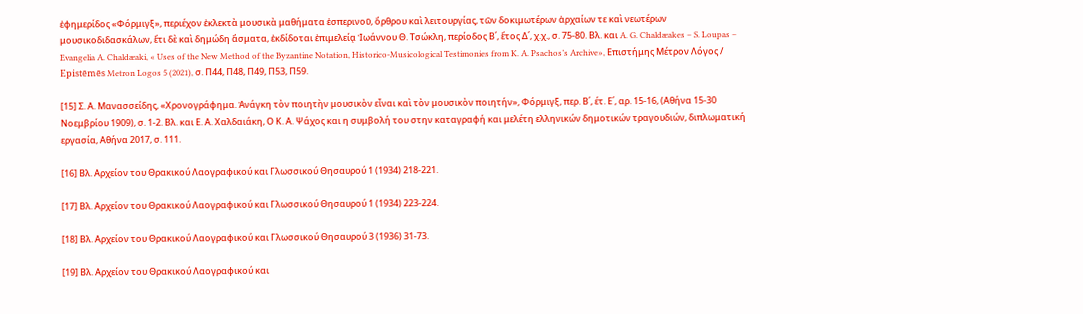ἐφημερίδος «Φόρμιγξ», περιέχον ἐκλεκτὰ μουσικὰ μαθήματα ἑσπερινοῦ, ὄρθρου καὶ λειτουργίας, τῶν δοκιμωτέρων ἀρχαίων τε καὶ νεωτέρων μουσικοδιδασκάλων, ἔτι δὲ καὶ δημώδη ἄσματα, ἐκδίδοται ἐπιμελείᾳ Ἰωάννου Θ. Τσώκλη, περίοδος Β΄, ἔτος Δ΄, χ.χ., σ. 75-80. Βλ. και A. G. Chaldæakes – S. Loupas – Evangelia A. Chaldæaki, « Uses of the New Method of the Byzantine Notation, Historico-Musicological Testimonies from K. A. Psachos’s Archive», Επιστήμης Μέτρον Λόγος / Epistēmēs Metron Logos 5 (2021), σ. Π44, Π48, Π49, Π53, Π59.

[15] Σ. Α. Μανασσείδης, «Χρονογράφημα. Ἀνάγκη τὸν ποιητὴν μουσικὸν εἶναι καὶ τὸν μουσικὸν ποιητήν», Φόρμιγξ, περ. Β΄, έτ. Ε΄, αρ. 15-16, (Αθήνα 15-30 Νοεμβρίου 1909), σ. 1-2. Βλ. και Ε. Α. Χαλδαιάκη, Ο Κ. Α. Ψάχος και η συμβολή του στην καταγραφή και μελέτη ελληνικών δημοτικών τραγουδιών, διπλωματική εργασία, Αθήνα 2017, σ. 111.

[16] Βλ. Αρχείον του Θρακικού Λαογραφικού και Γλωσσικού Θησαυρού 1 (1934) 218-221.

[17] Βλ. Αρχείον του Θρακικού Λαογραφικού και Γλωσσικού Θησαυρού 1 (1934) 223-224.

[18] Βλ. Αρχείον του Θρακικού Λαογραφικού και Γλωσσικού Θησαυρού 3 (1936) 31-73.

[19] Βλ. Αρχείον του Θρακικού Λαογραφικού και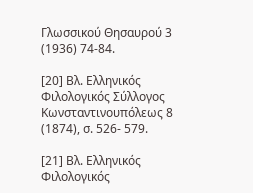Γλωσσικού Θησαυρού 3 (1936) 74-84.

[20] Βλ. Ελληνικός Φιλολογικός Σύλλογος Κωνσταντινουπόλεως 8 (1874), σ. 526- 579.

[21] Βλ. Ελληνικός Φιλολογικός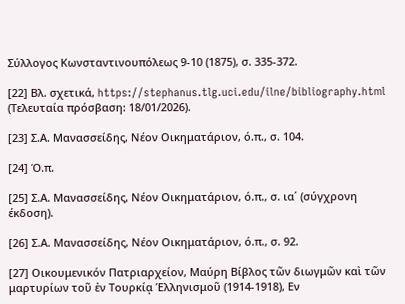Σύλλογος Κωνσταντινουπόλεως 9-10 (1875), σ. 335-372.

[22] Βλ. σχετικά, https://stephanus.tlg.uci.edu/ilne/bibliography.html (Τελευταία πρόσβαση: 18/01/2026).

[23] Σ.Α. Μανασσείδης, Νέον Οικηματάριον, ό.π., σ. 104.

[24] Ό.π.

[25] Σ.Α. Μανασσείδης, Νέον Οικηματάριον, ό.π., σ. ια΄ (σύγχρονη έκδοση).

[26] Σ.Α. Μανασσείδης, Νέον Οικηματάριον, ό.π., σ. 92.

[27] Οικουμενικόν Πατριαρχείον, Μαύρη Βίβλος τῶν διωγμῶν καὶ τῶν μαρτυρίων τοῦ ἐν Τουρκίᾳ Ἑλληνισμοῦ (1914-1918), Εν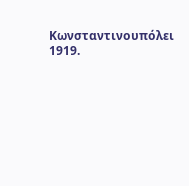Κωνσταντινουπόλει 1919.